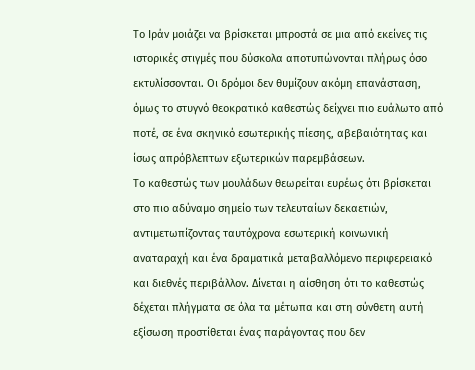Το Ιράν μοιάζει να βρίσκεται μπροστά σε μια από εκείνες τις ιστορικές στιγμές που δύσκολα αποτυπώνονται πλήρως όσο εκτυλίσσονται. Οι δρόμοι δεν θυμίζουν ακόμη επανάσταση, όμως το στυγνό θεοκρατικό καθεστώς δείχνει πιο ευάλωτο από ποτέ, σε ένα σκηνικό εσωτερικής πίεσης, αβεβαιότητας και ίσως απρόβλεπτων εξωτερικών παρεμβάσεων.
Το καθεστώς των μουλάδων θεωρείται ευρέως ότι βρίσκεται στο πιο αδύναμο σημείο των τελευταίων δεκαετιών, αντιμετωπίζοντας ταυτόχρονα εσωτερική κοινωνική αναταραχή και ένα δραματικά μεταβαλλόμενο περιφερειακό και διεθνές περιβάλλον. Δίνεται η αίσθηση ότι το καθεστώς δέχεται πλήγματα σε όλα τα μέτωπα και στη σύνθετη αυτή εξίσωση προστίθεται ένας παράγοντας που δεν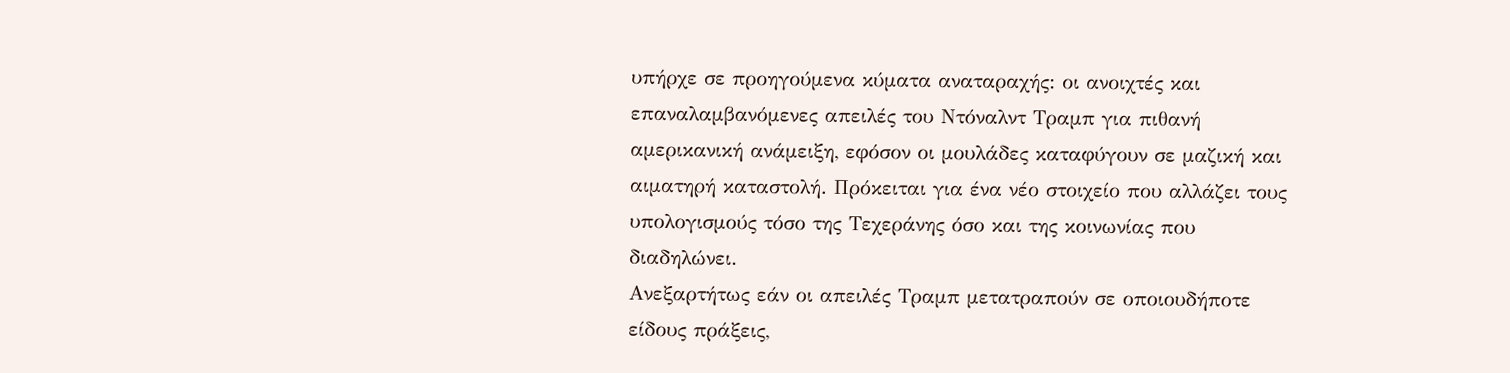υπήρχε σε προηγούμενα κύματα αναταραχής: οι ανοιχτές και επαναλαμβανόμενες απειλές του Ντόναλντ Τραμπ για πιθανή αμερικανική ανάμειξη, εφόσον οι μουλάδες καταφύγουν σε μαζική και αιματηρή καταστολή. Πρόκειται για ένα νέο στοιχείο που αλλάζει τους υπολογισμούς τόσο της Τεχεράνης όσο και της κοινωνίας που διαδηλώνει.
Ανεξαρτήτως εάν οι απειλές Τραμπ μετατραπούν σε οποιουδήποτε είδους πράξεις,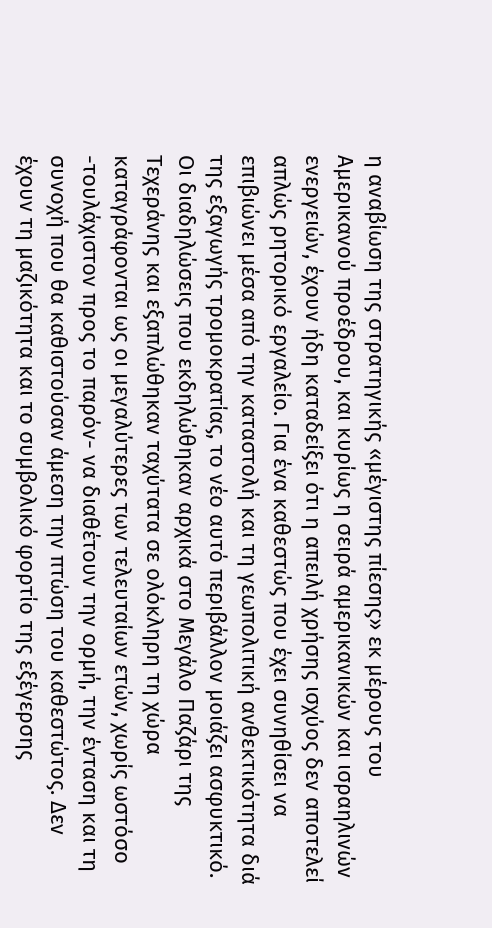η αναβίωση της στρατηγικής «μέγιστης πίεσης» εκ μέρους του Αμερικανού προέδρου, και κυρίως η σειρά αμερικανικών και ισραηλινών ενεργειών, έχουν ήδη καταδείξει ότι η απειλή χρήσης ισχύος δεν αποτελεί απλώς ρητορικό εργαλείο. Για ένα καθεστώς που έχει συνηθίσει να επιβιώνει μέσα από την καταστολή και τη γεωπολιτική ανθεκτικότητα διά της εξαγωγής τρομοκρατίας, το νέο αυτό περιβάλλον μοιάζει ασφυκτικό.
Οι διαδηλώσεις που εκδηλώθηκαν αρχικά στο Μεγάλο Παζάρι της Τεχεράνης και εξαπλώθηκαν ταχύτατα σε ολόκληρη τη χώρα καταγράφονται ως οι μεγαλύτερες των τελευταίων ετών, χωρίς ωστόσο -τουλάχιστον προς το παρόν- να διαθέτουν την ορμή, την ένταση και τη συνοχή που θα καθιστούσαν άμεση την πτώση του καθεστώτος. Δεν έχουν τη μαζικότητα και το συμβολικό φορτίο της εξέγερσης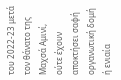του 2022-23 μετά τον θάνατο της Μαχσά Αμινί, ούτε έχουν αποκτήσει σαφή οργανωτική δομή ή ενιαία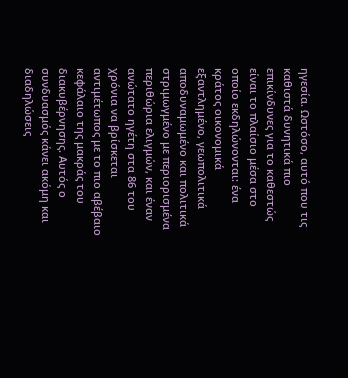ηγεσία. Ωστόσο, αυτό που τις καθιστά δυνητικά πιο επικίνδυνες για το καθεστώς είναι το πλαίσιο μέσα στο οποίο εκδηλώνονται: ένα κράτος οικονομικά εξαντλημένο, γεωπολιτικά αποδυναμωμένο και πολιτικά στριμωγμένο με περιορισμένα περιθώρια ελιγμών, και έναν ανώτατο ηγέτη στα 86 του χρόνια να βρίσκεται αντιμέτωπος με το πιο αβέβαιο κεφάλαιο της μακράς του διακυβέρνησης. Αυτός ο συνδυασμός κάνει ακόμη και διαδηλώσεις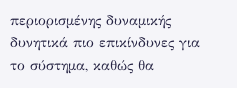περιορισμένης δυναμικής δυνητικά πιο επικίνδυνες για το σύστημα, καθώς θα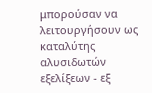μπορούσαν να λειτουργήσουν ως καταλύτης αλυσιδωτών εξελίξεων - εξ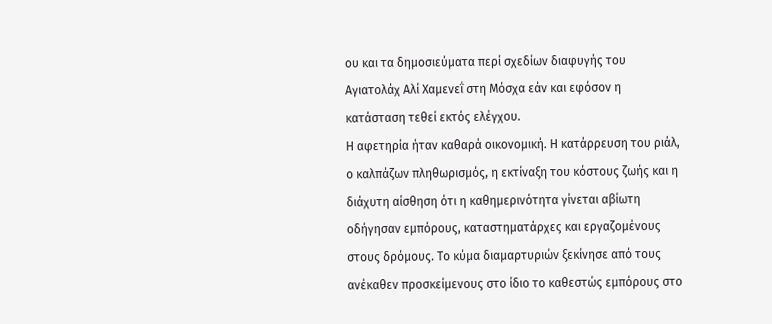ου και τα δημοσιεύματα περί σχεδίων διαφυγής του Αγιατολάχ Αλί Χαμενεΐ στη Μόσχα εάν και εφόσον η κατάσταση τεθεί εκτός ελέγχου.
Η αφετηρία ήταν καθαρά οικονομική. Η κατάρρευση του ριάλ, ο καλπάζων πληθωρισμός, η εκτίναξη του κόστους ζωής και η διάχυτη αίσθηση ότι η καθημερινότητα γίνεται αβίωτη οδήγησαν εμπόρους, καταστηματάρχες και εργαζομένους στους δρόμους. Το κύμα διαμαρτυριών ξεκίνησε από τους ανέκαθεν προσκείμενους στο ίδιο το καθεστώς εμπόρους στο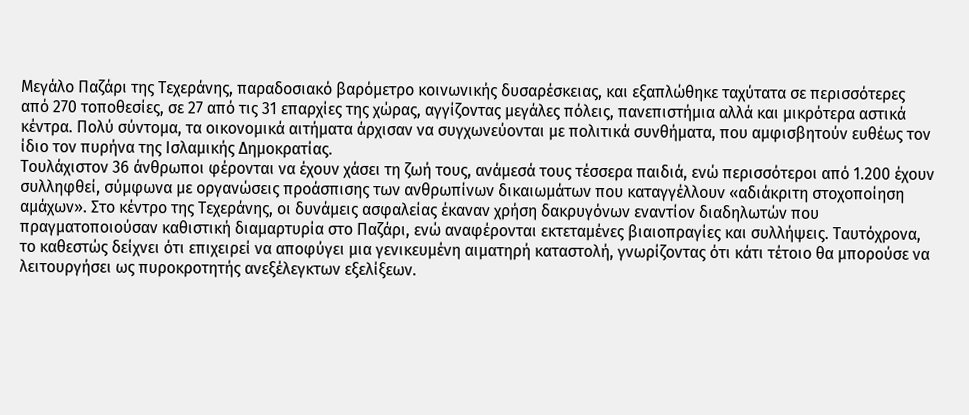Μεγάλο Παζάρι της Τεχεράνης, παραδοσιακό βαρόμετρο κοινωνικής δυσαρέσκειας, και εξαπλώθηκε ταχύτατα σε περισσότερες από 270 τοποθεσίες, σε 27 από τις 31 επαρχίες της χώρας, αγγίζοντας μεγάλες πόλεις, πανεπιστήμια αλλά και μικρότερα αστικά κέντρα. Πολύ σύντομα, τα οικονομικά αιτήματα άρχισαν να συγχωνεύονται με πολιτικά συνθήματα, που αμφισβητούν ευθέως τον ίδιο τον πυρήνα της Ισλαμικής Δημοκρατίας.
Τουλάχιστον 36 άνθρωποι φέρονται να έχουν χάσει τη ζωή τους, ανάμεσά τους τέσσερα παιδιά, ενώ περισσότεροι από 1.200 έχουν συλληφθεί, σύμφωνα με οργανώσεις προάσπισης των ανθρωπίνων δικαιωμάτων που καταγγέλλουν «αδιάκριτη στοχοποίηση αμάχων». Στο κέντρο της Τεχεράνης, οι δυνάμεις ασφαλείας έκαναν χρήση δακρυγόνων εναντίον διαδηλωτών που πραγματοποιούσαν καθιστική διαμαρτυρία στο Παζάρι, ενώ αναφέρονται εκτεταμένες βιαιοπραγίες και συλλήψεις. Ταυτόχρονα, το καθεστώς δείχνει ότι επιχειρεί να αποφύγει μια γενικευμένη αιματηρή καταστολή, γνωρίζοντας ότι κάτι τέτοιο θα μπορούσε να λειτουργήσει ως πυροκροτητής ανεξέλεγκτων εξελίξεων.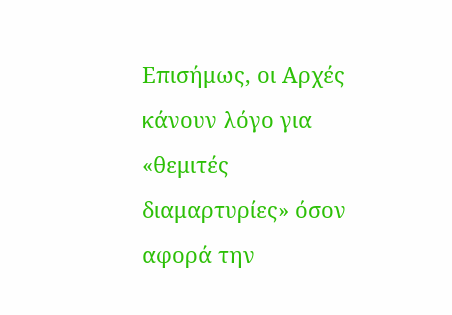Επισήμως, οι Αρχές κάνουν λόγο για «θεμιτές διαμαρτυρίες» όσον αφορά την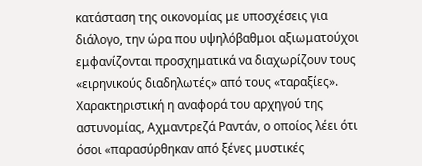κατάσταση της οικονομίας με υποσχέσεις για διάλογο, την ώρα που υψηλόβαθμοι αξιωματούχοι εμφανίζονται προσχηματικά να διαχωρίζουν τους «ειρηνικούς διαδηλωτές» από τους «ταραξίες». Χαρακτηριστική η αναφορά του αρχηγού της αστυνομίας, Αχμαντρεζά Ραντάν, ο οποίος λέει ότι όσοι «παρασύρθηκαν από ξένες μυστικές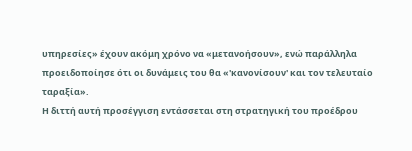υπηρεσίες» έχουν ακόμη χρόνο να «μετανοήσουν», ενώ παράλληλα προειδοποίησε ότι οι δυνάμεις του θα «'κανονίσουν' και τον τελευταίο ταραξία».
Η διττή αυτή προσέγγιση εντάσσεται στη στρατηγική του προέδρου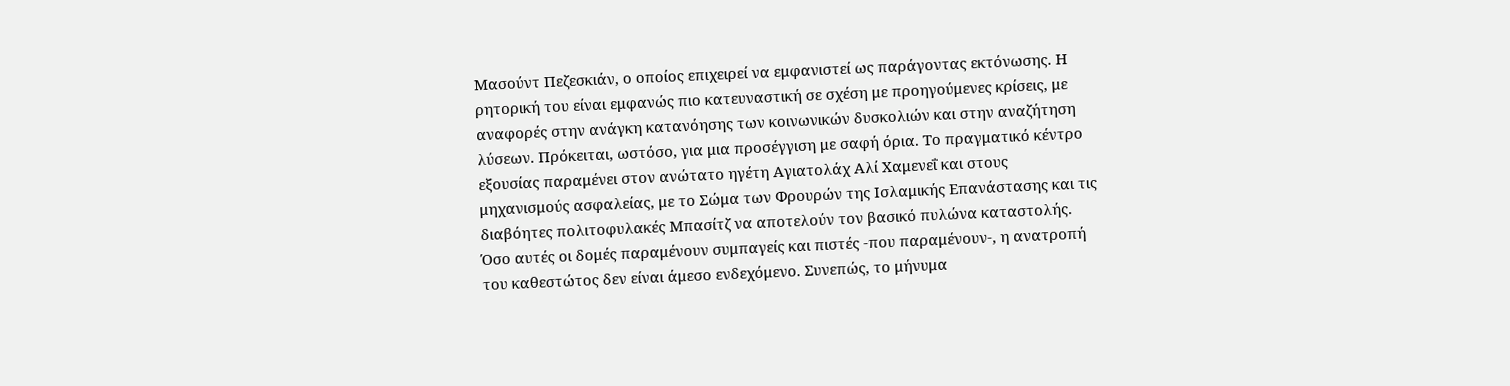Μασούντ Πεζεσκιάν, ο οποίος επιχειρεί να εμφανιστεί ως παράγοντας εκτόνωσης. Η ρητορική του είναι εμφανώς πιο κατευναστική σε σχέση με προηγούμενες κρίσεις, με αναφορές στην ανάγκη κατανόησης των κοινωνικών δυσκολιών και στην αναζήτηση λύσεων. Πρόκειται, ωστόσο, για μια προσέγγιση με σαφή όρια. Το πραγματικό κέντρο εξουσίας παραμένει στον ανώτατο ηγέτη Αγιατολάχ Αλί Χαμενεΐ και στους μηχανισμούς ασφαλείας, με το Σώμα των Φρουρών της Ισλαμικής Επανάστασης και τις διαβόητες πολιτοφυλακές Μπασίτζ να αποτελούν τον βασικό πυλώνα καταστολής. Όσο αυτές οι δομές παραμένουν συμπαγείς και πιστές -που παραμένουν-, η ανατροπή του καθεστώτος δεν είναι άμεσο ενδεχόμενο. Συνεπώς, το μήνυμα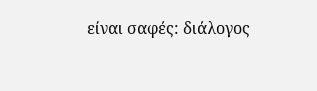είναι σαφές: διάλογος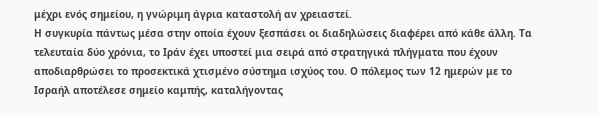μέχρι ενός σημείου, η γνώριμη άγρια καταστολή αν χρειαστεί.
Η συγκυρία πάντως μέσα στην οποία έχουν ξεσπάσει οι διαδηλώσεις διαφέρει από κάθε άλλη. Τα τελευταία δύο χρόνια, το Ιράν έχει υποστεί μια σειρά από στρατηγικά πλήγματα που έχουν αποδιαρθρώσει το προσεκτικά χτισμένο σύστημα ισχύος του. Ο πόλεμος των 12 ημερών με το Ισραήλ αποτέλεσε σημείο καμπής, καταλήγοντας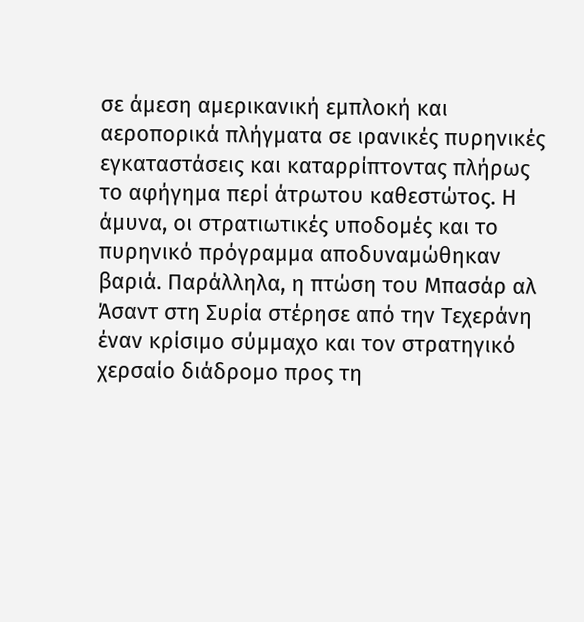σε άμεση αμερικανική εμπλοκή και αεροπορικά πλήγματα σε ιρανικές πυρηνικές εγκαταστάσεις και καταρρίπτοντας πλήρως το αφήγημα περί άτρωτου καθεστώτος. Η άμυνα, οι στρατιωτικές υποδομές και το πυρηνικό πρόγραμμα αποδυναμώθηκαν βαριά. Παράλληλα, η πτώση του Μπασάρ αλ Άσαντ στη Συρία στέρησε από την Τεχεράνη έναν κρίσιμο σύμμαχο και τον στρατηγικό χερσαίο διάδρομο προς τη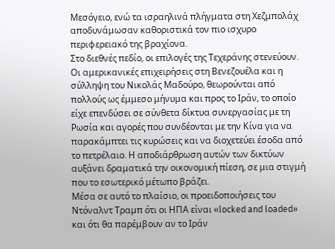Μεσόγειο, ενώ τα ισραηλινά πλήγματα στη Χεζμπολάχ αποδυνάμωσαν καθοριστικά τον πιο ισχυρο περιφερειακό της βραχίονα.
Στο διεθνές πεδίο, οι επιλογές της Τεχεράνης στενεύουν. Οι αμερικανικές επιχειρήσεις στη Βενεζουέλα και η σύλληψη του Νικολάς Μαδούρο, θεωρούνται από πολλούς ως έμμεσο μήνυμα και προς το Ιράν, το οποίο είχε επενδύσει σε σύνθετα δίκτυα συνεργασίας με τη Ρωσία και αγορές που συνδέονται με την Κίνα για να παρακάμπτει τις κυρώσεις και να διοχετεύει έσοδα από το πετρέλαιο. Η αποδιάρθρωση αυτών των δικτύων αυξάνει δραματικά την οικονομική πίεση, σε μια στιγμή που το εσωτερικό μέτωπο βράζει.
Μέσα σε αυτό το πλαίσιο, οι προειδοποιήσεις του Ντόναλντ Τραμπ ότι οι ΗΠΑ είναι «locked and loaded» και ότι θα παρέμβουν αν το Ιράν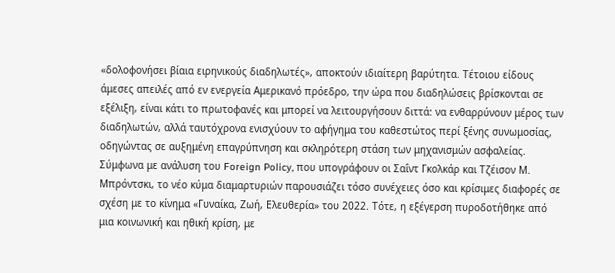«δολοφονήσει βίαια ειρηνικούς διαδηλωτές», αποκτούν ιδιαίτερη βαρύτητα. Τέτοιου είδους άμεσες απειλές από εν ενεργεία Αμερικανό πρόεδρο, την ώρα που διαδηλώσεις βρίσκονται σε εξέλιξη, είναι κάτι το πρωτοφανές και μπορεί να λειτουργήσουν διττά: να ενθαρρύνουν μέρος των διαδηλωτών, αλλά ταυτόχρονα ενισχύουν το αφήγημα του καθεστώτος περί ξένης συνωμοσίας, οδηγώντας σε αυξημένη επαγρύπνηση και σκληρότερη στάση των μηχανισμών ασφαλείας.
Σύμφωνα με ανάλυση του Foreign Policy, που υπογράφουν οι Σαΐντ Γκολκάρ και Τζέισον Μ. Μπρόντσκι, το νέο κύμα διαμαρτυριών παρουσιάζει τόσο συνέχειες όσο και κρίσιμες διαφορές σε σχέση με το κίνημα «Γυναίκα, Ζωή, Ελευθερία» του 2022. Τότε, η εξέγερση πυροδοτήθηκε από μια κοινωνική και ηθική κρίση, με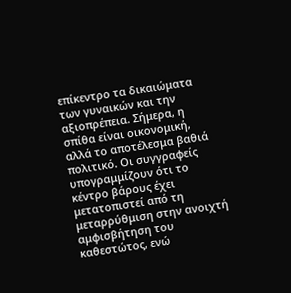επίκεντρο τα δικαιώματα των γυναικών και την αξιοπρέπεια. Σήμερα, η σπίθα είναι οικονομική, αλλά το αποτέλεσμα βαθιά πολιτικό. Οι συγγραφείς υπογραμμίζουν ότι το κέντρο βάρους έχει μετατοπιστεί από τη μεταρρύθμιση στην ανοιχτή αμφισβήτηση του καθεστώτος, ενώ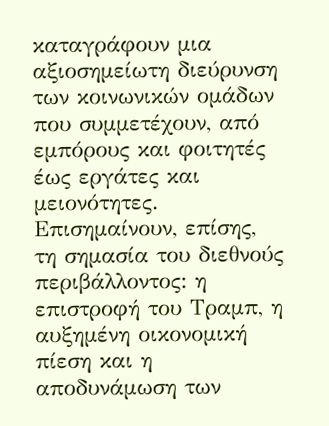καταγράφουν μια αξιοσημείωτη διεύρυνση των κοινωνικών ομάδων που συμμετέχουν, από εμπόρους και φοιτητές έως εργάτες και μειονότητες. Επισημαίνουν, επίσης, τη σημασία του διεθνούς περιβάλλοντος: η επιστροφή του Τραμπ, η αυξημένη οικονομική πίεση και η αποδυνάμωση των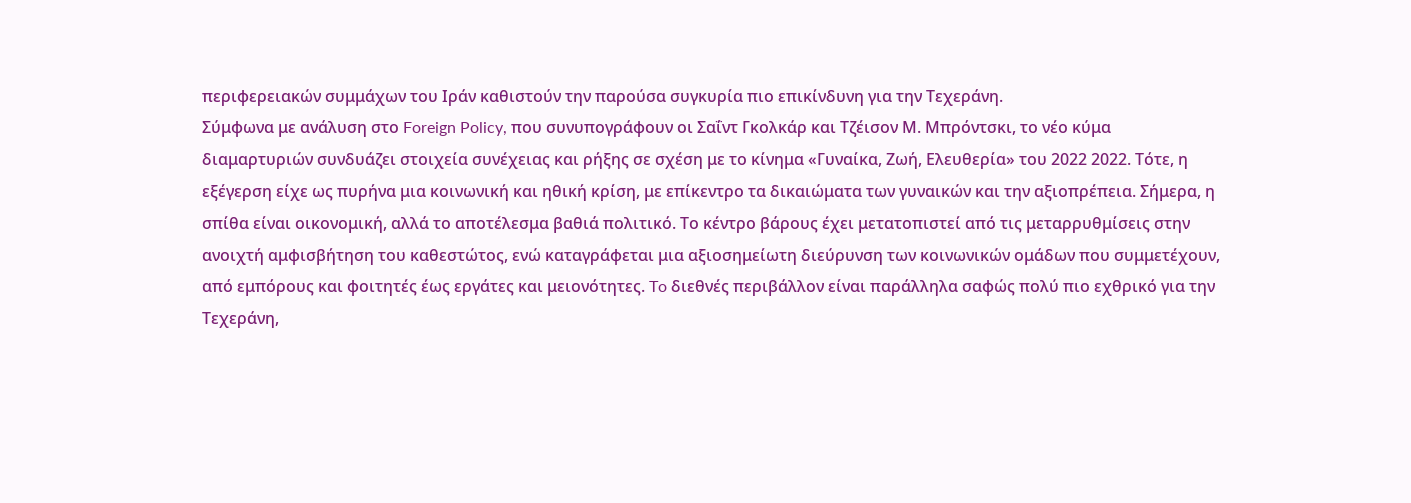περιφερειακών συμμάχων του Ιράν καθιστούν την παρούσα συγκυρία πιο επικίνδυνη για την Τεχεράνη.
Σύμφωνα με ανάλυση στο Foreign Policy, που συνυπογράφουν οι Σαΐντ Γκολκάρ και Τζέισον Μ. Μπρόντσκι, το νέο κύμα διαμαρτυριών συνδυάζει στοιχεία συνέχειας και ρήξης σε σχέση με το κίνημα «Γυναίκα, Ζωή, Ελευθερία» του 2022 2022. Τότε, η εξέγερση είχε ως πυρήνα μια κοινωνική και ηθική κρίση, με επίκεντρο τα δικαιώματα των γυναικών και την αξιοπρέπεια. Σήμερα, η σπίθα είναι οικονομική, αλλά το αποτέλεσμα βαθιά πολιτικό. Το κέντρο βάρους έχει μετατοπιστεί από τις μεταρρυθμίσεις στην ανοιχτή αμφισβήτηση του καθεστώτος, ενώ καταγράφεται μια αξιοσημείωτη διεύρυνση των κοινωνικών ομάδων που συμμετέχουν, από εμπόρους και φοιτητές έως εργάτες και μειονότητες. To διεθνές περιβάλλον είναι παράλληλα σαφώς πολύ πιο εχθρικό για την Τεχεράνη,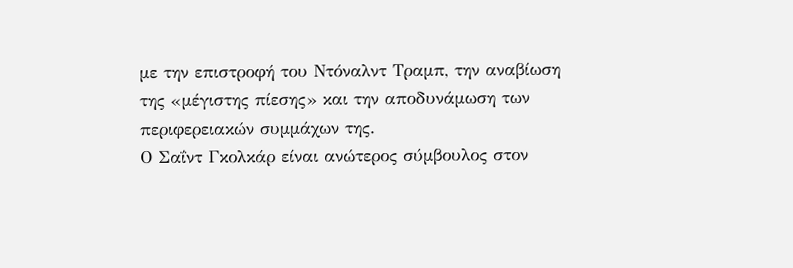με την επιστροφή του Ντόναλντ Τραμπ, την αναβίωση της «μέγιστης πίεσης» και την αποδυνάμωση των περιφερειακών συμμάχων της.
Ο Σαΐντ Γκολκάρ είναι ανώτερος σύμβουλος στον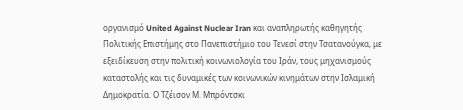οργανισμό United Against Nuclear Iran και αναπληρωτής καθηγητής Πολιτικής Επιστήμης στο Πανεπιστήμιο του Τενεσί στην Τσατανούγκα, με εξειδίκευση στην πολιτική κοινωνιολογία του Ιράν, τους μηχανισμούς καταστολής και τις δυναμικές των κοινωνικών κινημάτων στην Ισλαμική Δημοκρατία. Ο Τζέισον Μ. Μπρόντσκι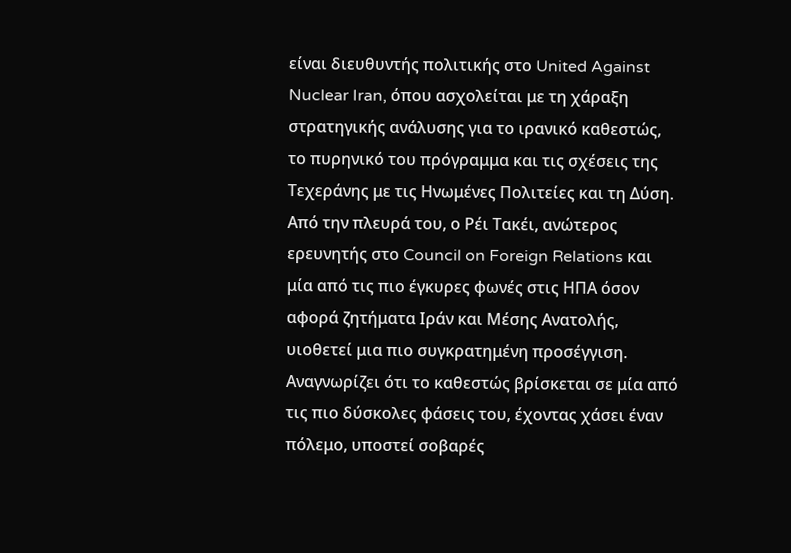είναι διευθυντής πολιτικής στο United Against Nuclear Iran, όπου ασχολείται με τη χάραξη στρατηγικής ανάλυσης για το ιρανικό καθεστώς, το πυρηνικό του πρόγραμμα και τις σχέσεις της Τεχεράνης με τις Ηνωμένες Πολιτείες και τη Δύση.
Από την πλευρά του, ο Ρέι Τακέι, ανώτερος ερευνητής στο Council on Foreign Relations και μία από τις πιο έγκυρες φωνές στις ΗΠΑ όσον αφορά ζητήματα Ιράν και Μέσης Ανατολής, υιοθετεί μια πιο συγκρατημένη προσέγγιση. Αναγνωρίζει ότι το καθεστώς βρίσκεται σε μία από τις πιο δύσκολες φάσεις του, έχοντας χάσει έναν πόλεμο, υποστεί σοβαρές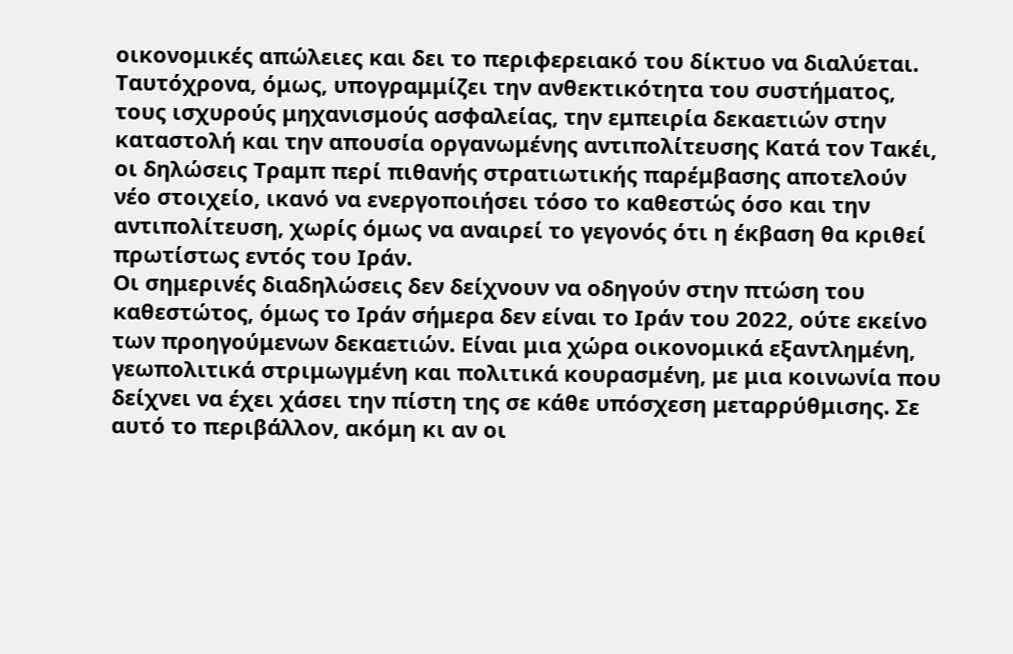οικονομικές απώλειες και δει το περιφερειακό του δίκτυο να διαλύεται. Ταυτόχρονα, όμως, υπογραμμίζει την ανθεκτικότητα του συστήματος, τους ισχυρούς μηχανισμούς ασφαλείας, την εμπειρία δεκαετιών στην καταστολή και την απουσία οργανωμένης αντιπολίτευσης Κατά τον Τακέι, οι δηλώσεις Τραμπ περί πιθανής στρατιωτικής παρέμβασης αποτελούν νέο στοιχείο, ικανό να ενεργοποιήσει τόσο το καθεστώς όσο και την αντιπολίτευση, χωρίς όμως να αναιρεί το γεγονός ότι η έκβαση θα κριθεί πρωτίστως εντός του Ιράν.
Οι σημερινές διαδηλώσεις δεν δείχνουν να οδηγούν στην πτώση του καθεστώτος, όμως το Ιράν σήμερα δεν είναι το Ιράν του 2022, ούτε εκείνο των προηγούμενων δεκαετιών. Είναι μια χώρα οικονομικά εξαντλημένη, γεωπολιτικά στριμωγμένη και πολιτικά κουρασμένη, με μια κοινωνία που δείχνει να έχει χάσει την πίστη της σε κάθε υπόσχεση μεταρρύθμισης. Σε αυτό το περιβάλλον, ακόμη κι αν οι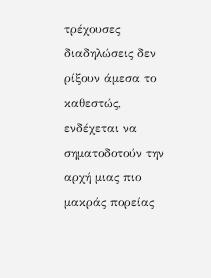τρέχουσες διαδηλώσεις δεν ρίξουν άμεσα το καθεστώς, ενδέχεται να σηματοδοτούν την αρχή μιας πιο μακράς πορείας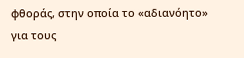φθοράς, στην οποία το «αδιανόητο» για τους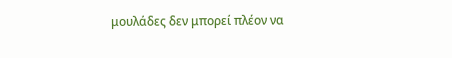μουλάδες δεν μπορεί πλέον να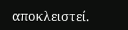αποκλειστεί.